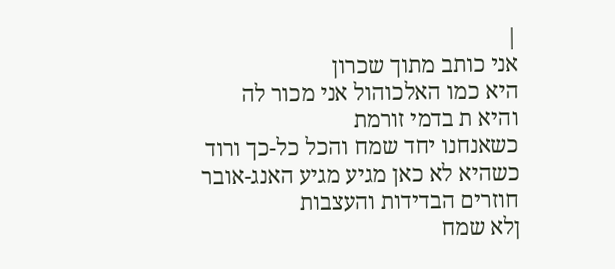|
אני כותב מתוך שכרון
היא כמו האלכוהול אני מכור לה
והיא ת בדמי זורמת
כשאנחנו יחד שמח והכל כל-כך ורוד
כשהיא לא כאן מגיע מגיע האנג-אובר
חוזרים הבדידות והעצבות
ןלא שמח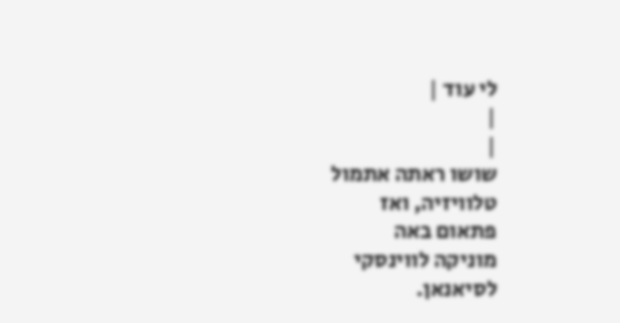לי עוד |
|
|
שושו ראתה אתמול
טלוויזיה, ואז
פתאום באה
מוניקה לווינסקי
לסיאנאן.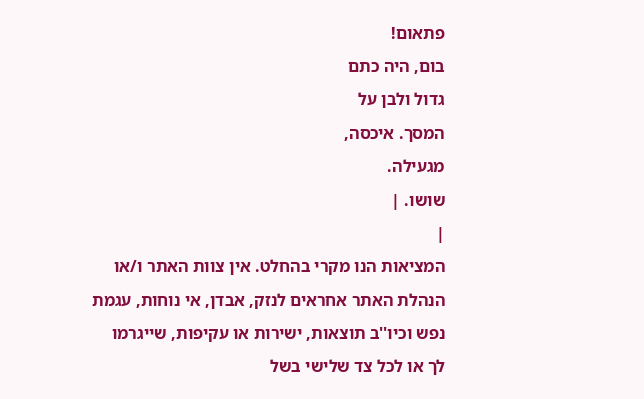פתאום!
בום, היה כתם
גדול ולבן על
המסך. איכסה,
מגעילה.
שושו. |
|
המציאות הנו מקרי בהחלט. אין צוות האתר ו/או
הנהלת האתר אחראים לנזק, אבדן, אי נוחות, עגמת
נפש וכיו''ב תוצאות, ישירות או עקיפות, שייגרמו
לך או לכל צד שלישי בשל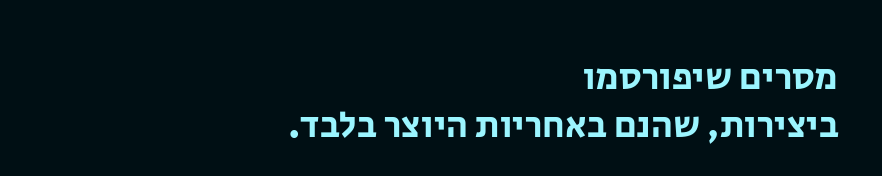מסרים שיפורסמו
ביצירות, שהנם באחריות היוצר בלבד.